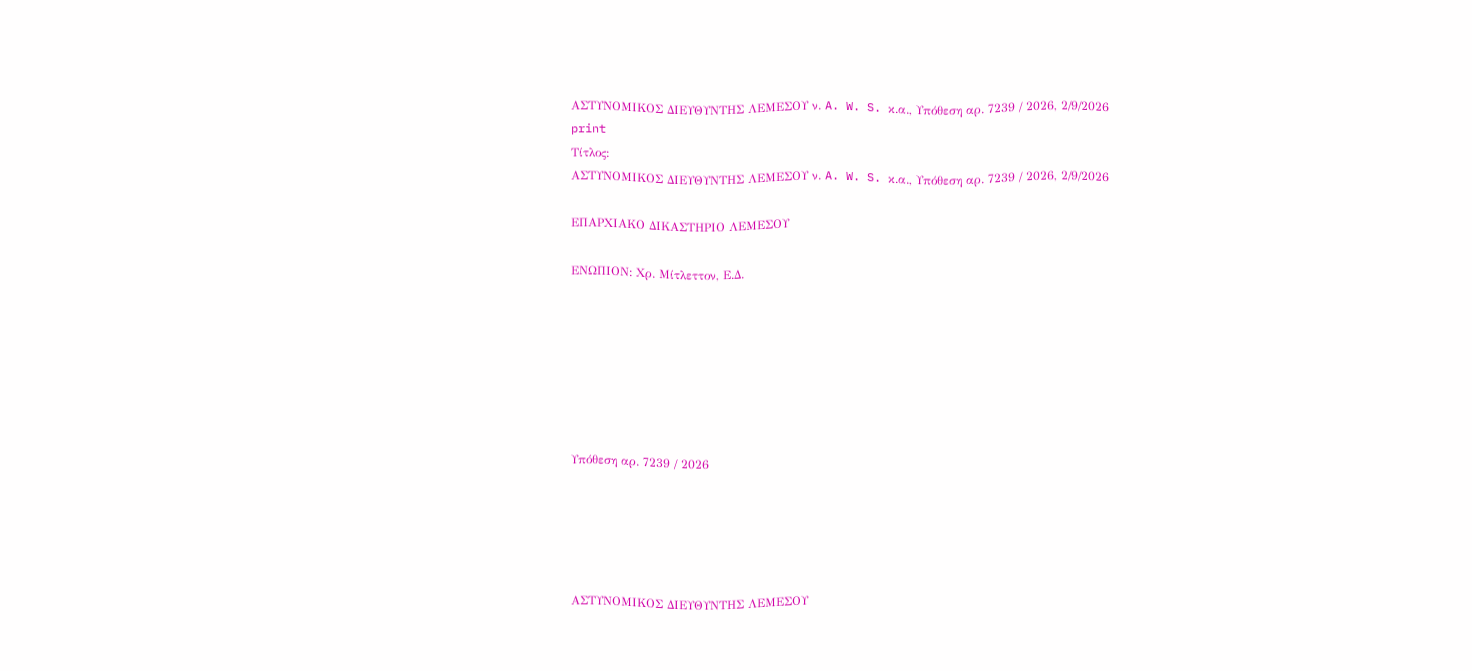ΑΣΤΥΝΟΜΙΚΟΣ ΔΙΕΥΘΥΝΤΗΣ ΛΕΜΕΣΟΥ ν. A. W. S. κ.α., Υπόθεση αρ. 7239 / 2026, 2/9/2026
print
Τίτλος:
ΑΣΤΥΝΟΜΙΚΟΣ ΔΙΕΥΘΥΝΤΗΣ ΛΕΜΕΣΟΥ ν. A. W. S. κ.α., Υπόθεση αρ. 7239 / 2026, 2/9/2026

ΕΠΑΡΧΙΑΚΟ ΔΙΚΑΣΤΗΡΙΟ ΛΕΜΕΣΟΥ

ΕΝΩΠΙΟΝ: Χρ. Μίτλεττον, Ε.Δ.







Υπόθεση αρ. 7239 / 2026





ΑΣΤΥΝΟΜΙΚΟΣ ΔΙΕΥΘΥΝΤΗΣ ΛΕΜΕΣΟΥ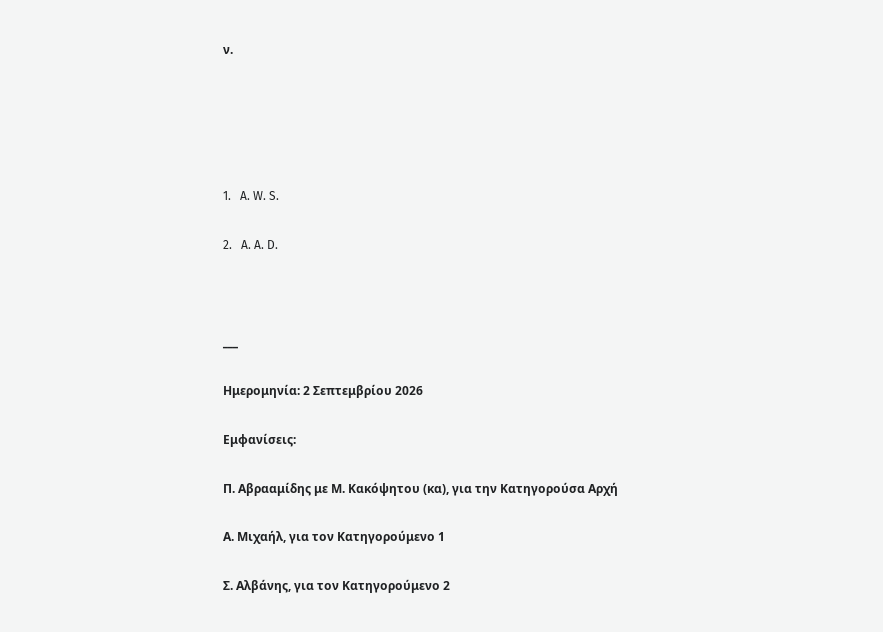ν.





1.   A. W. S.

2.   A. A. D.



___

Ημερομηνία: 2 Σεπτεμβρίου 2026

Εμφανίσεις:

Π. Αβρααμίδης με Μ. Κακόψητου (κα), για την Κατηγορούσα Αρχή

Α. Μιχαήλ, για τον Κατηγορούμενο 1

Σ. Αλβάνης, για τον Κατηγορούμενο 2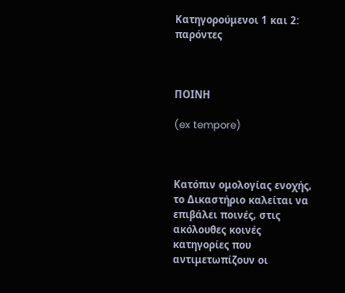Κατηγορούμενοι 1 και 2: παρόντες



ΠΟΙΝΗ

(ex tempore)



Κατόπιν ομολογίας ενοχής, το Δικαστήριο καλείται να επιβάλει ποινές, στις ακόλουθες κοινές κατηγορίες που αντιμετωπίζουν οι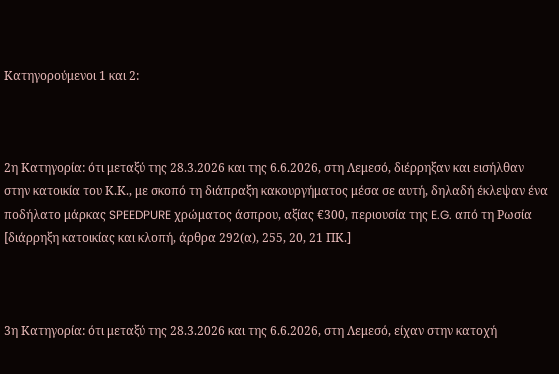Κατηγορούμενοι 1 και 2:



2η Κατηγορία: ότι μεταξύ της 28.3.2026 και της 6.6.2026, στη Λεμεσό, διέρρηξαν και εισήλθαν στην κατοικία του Κ.Κ., με σκοπό τη διάπραξη κακουργήματος μέσα σε αυτή, δηλαδή έκλεψαν ένα ποδήλατο μάρκας SPEEDPURE χρώματος άσπρου, αξίας €300, περιουσία της E.G. από τη Ρωσία [διάρρηξη κατοικίας και κλοπή, άρθρα 292(α), 255, 20, 21 ΠΚ.]



3η Κατηγορία: ότι μεταξύ της 28.3.2026 και της 6.6.2026, στη Λεμεσό, είχαν στην κατοχή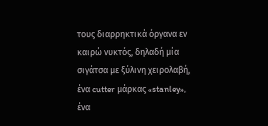τους διαρρηκτικά όργανα εν καιρώ νυκτός, δηλαδή μία σιγάτσα με ξύλινη χειρολαβή, ένα cutter μάρκας «stanley», ένα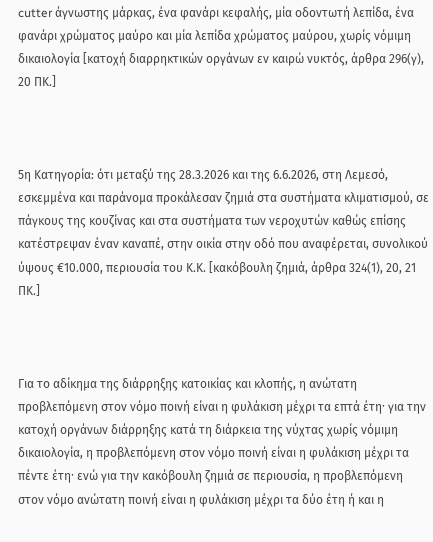cutter άγνωστης μάρκας, ένα φανάρι κεφαλής, μία οδοντωτή λεπίδα, ένα φανάρι χρώματος μαύρο και μία λεπίδα χρώματος μαύρου, χωρίς νόμιμη δικαιολογία [κατοχή διαρρηκτικών οργάνων εν καιρώ νυκτός, άρθρα 296(γ), 20 ΠΚ.]



5η Κατηγορία: ότι μεταξύ της 28.3.2026 και της 6.6.2026, στη Λεμεσό, εσκεμμένα και παράνομα προκάλεσαν ζημιά στα συστήματα κλιματισμού, σε πάγκους της κουζίνας και στα συστήματα των νεροχυτών καθώς επίσης κατέστρεψαν έναν καναπέ, στην οικία στην οδό που αναφέρεται, συνολικού ύψους €10.000, περιουσία του Κ.Κ. [κακόβουλη ζημιά, άρθρα 324(1), 20, 21 ΠΚ.]



Για το αδίκημα της διάρρηξης κατοικίας και κλοπής, η ανώτατη προβλεπόμενη στον νόμο ποινή είναι η φυλάκιση μέχρι τα επτά έτηˑ για την κατοχή οργάνων διάρρηξης κατά τη διάρκεια της νύχτας χωρίς νόμιμη δικαιολογία, η προβλεπόμενη στον νόμο ποινή είναι η φυλάκιση μέχρι τα πέντε έτηˑ ενώ για την κακόβουλη ζημιά σε περιουσία, η προβλεπόμενη στον νόμο ανώτατη ποινή είναι η φυλάκιση μέχρι τα δύο έτη ή και η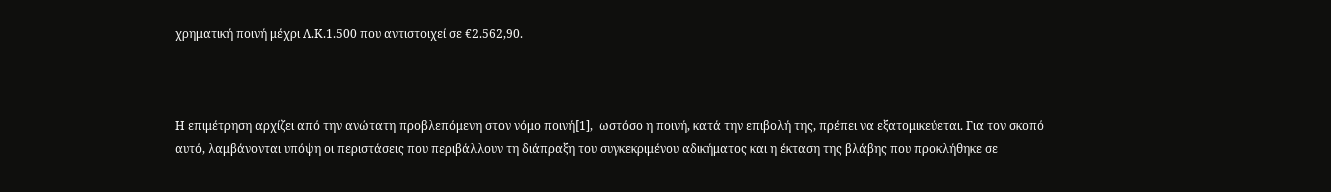χρηματική ποινή μέχρι Λ.Κ.1.500 που αντιστοιχεί σε €2.562,90.



Η επιμέτρηση αρχίζει από την ανώτατη προβλεπόμενη στον νόμο ποινή[1],  ωστόσο η ποινή, κατά την επιβολή της, πρέπει να εξατομικεύεται. Για τον σκοπό αυτό, λαμβάνονται υπόψη οι περιστάσεις που περιβάλλουν τη διάπραξη του συγκεκριμένου αδικήματος και η έκταση της βλάβης που προκλήθηκε σε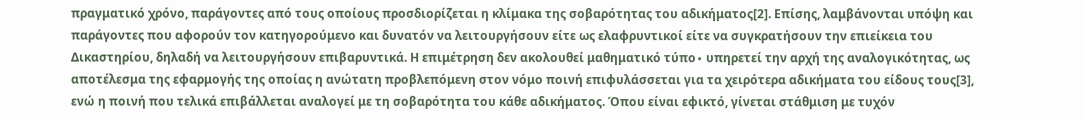πραγματικό χρόνο, παράγοντες από τους οποίους προσδιορίζεται η κλίμακα της σοβαρότητας του αδικήματος[2]. Επίσης, λαμβάνονται υπόψη και παράγοντες που αφορούν τον κατηγορούμενο και δυνατόν να λειτουργήσουν είτε ως ελαφρυντικοί είτε να συγκρατήσουν την επιείκεια του Δικαστηρίου, δηλαδή να λειτουργήσουν επιβαρυντικά. Η επιμέτρηση δεν ακολουθεί μαθηματικό τύπο∙ υπηρετεί την αρχή της αναλογικότητας, ως αποτέλεσμα της εφαρμογής της οποίας η ανώτατη προβλεπόμενη στον νόμο ποινή επιφυλάσσεται για τα χειρότερα αδικήματα του είδους τους[3], ενώ η ποινή που τελικά επιβάλλεται αναλογεί με τη σοβαρότητα του κάθε αδικήματος. Όπου είναι εφικτό, γίνεται στάθμιση με τυχόν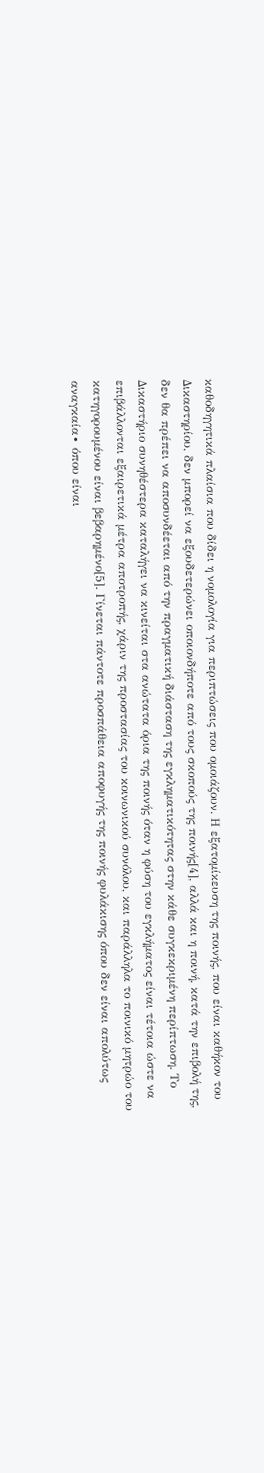καθοδηγητικά πλαίσια που δίδει η νομολογία για περιπτώσεις που ομοιάζουν. Η εξατομίκευση της ποινής, που είναι καθήκον του Δικαστηρίου, δεν μπορεί να εξουδετερώνει οποιονδήποτε από τους σκοπούς της ποινής[4], αλλά και η ποινή, κατά την επιβολή της, δεν θα πρέπει να αποσυνδέεται από την πραγματική διάσταση της εγκληματικότητας στην κάθε συγκεκριμένη περίπτωση. Το Δικαστήριο συνηθέστερα καταλήγει να κινείται στα ανώτατα όρια της ποινής όταν η φύση του εγκλήματος είναι τέτοια ώστε να επιβάλλονται εξαιρετικά μέτρα αποτροπής, χάριν της προστασίας του κοινωνικού συνόλου, και παράλληλα το ποινικό μητρώο του κατηγορουμένου είναι βεβαρημένο[5]. Γίνεται πάντοτε προσπάθεια αποφυγής της ποινής φυλάκισης όπου δεν είναι απολύτως αναγκαία∙ όπου είναι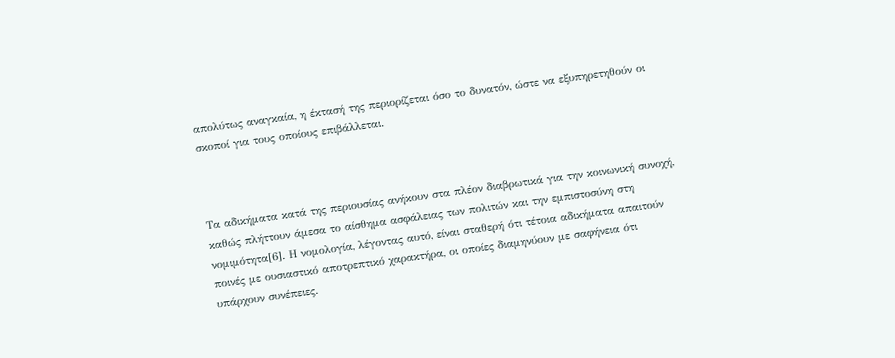απολύτως αναγκαία, η έκτασή της περιορίζεται όσο το δυνατόν, ώστε να εξυπηρετηθούν οι σκοποί για τους οποίους επιβάλλεται.



Τα αδικήματα κατά της περιουσίας ανήκουν στα πλέον διαβρωτικά για την κοινωνική συνοχή, καθώς πλήττουν άμεσα το αίσθημα ασφάλειας των πολιτών και την εμπιστοσύνη στη νομιμότητα[6]. Η νομολογία, λέγοντας αυτό, είναι σταθερή ότι τέτοια αδικήματα απαιτούν ποινές με ουσιαστικό αποτρεπτικό χαρακτήρα, οι οποίες διαμηνύουν με σαφήνεια ότι υπάρχουν συνέπειες.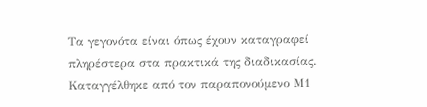Τα γεγονότα είναι όπως έχουν καταγραφεί πληρέστερα στα πρακτικά της διαδικασίας. Καταγγέλθηκε από τον παραπονούμενο Μ1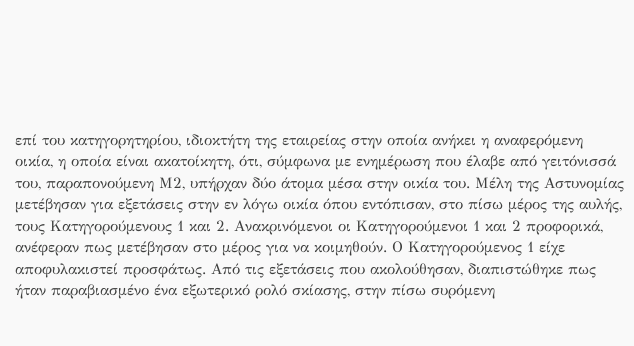επί του κατηγορητηρίου, ιδιοκτήτη της εταιρείας στην οποία ανήκει η αναφερόμενη οικία, η οποία είναι ακατοίκητη, ότι, σύμφωνα με ενημέρωση που έλαβε από γειτόνισσά του, παραπονούμενη Μ2, υπήρχαν δύο άτομα μέσα στην οικία του. Μέλη της Αστυνομίας μετέβησαν για εξετάσεις στην εν λόγω οικία όπου εντόπισαν, στο πίσω μέρος της αυλής, τους Κατηγορούμενους 1 και 2. Ανακρινόμενοι οι Κατηγορούμενοι 1 και 2 προφορικά, ανέφεραν πως μετέβησαν στο μέρος για να κοιμηθούν. Ο Κατηγορούμενος 1 είχε αποφυλακιστεί προσφάτως. Από τις εξετάσεις που ακολούθησαν, διαπιστώθηκε πως ήταν παραβιασμένο ένα εξωτερικό ρολό σκίασης, στην πίσω συρόμενη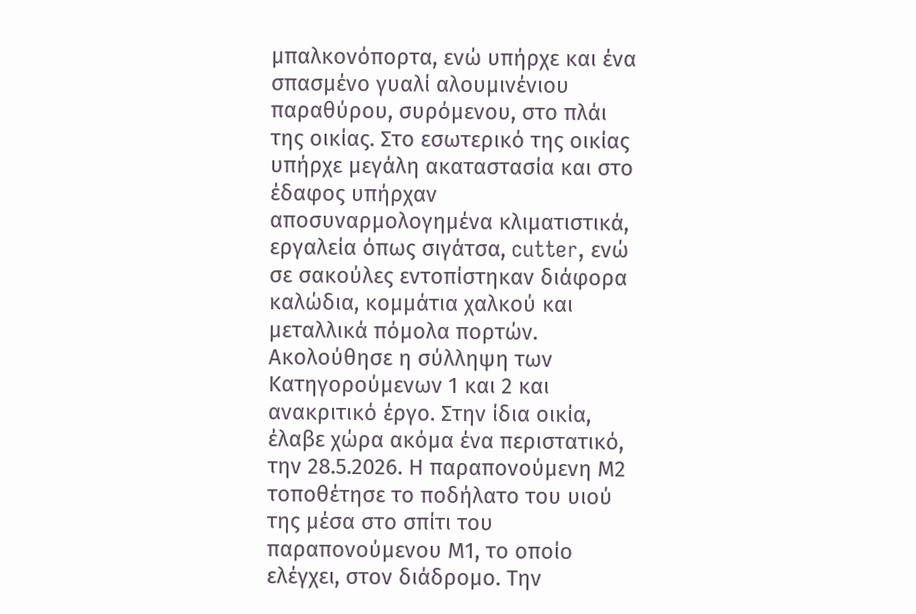μπαλκονόπορτα, ενώ υπήρχε και ένα σπασμένο γυαλί αλουμινένιου παραθύρου, συρόμενου, στο πλάι της οικίας. Στο εσωτερικό της οικίας υπήρχε μεγάλη ακαταστασία και στο έδαφος υπήρχαν αποσυναρμολογημένα κλιματιστικά, εργαλεία όπως σιγάτσα, cutter, ενώ σε σακούλες εντοπίστηκαν διάφορα καλώδια, κομμάτια χαλκού και μεταλλικά πόμολα πορτών. Ακολούθησε η σύλληψη των Κατηγορούμενων 1 και 2 και ανακριτικό έργο. Στην ίδια οικία, έλαβε χώρα ακόμα ένα περιστατικό, την 28.5.2026. Η παραπονούμενη Μ2 τοποθέτησε το ποδήλατο του υιού της μέσα στο σπίτι του παραπονούμενου Μ1, το οποίο ελέγχει, στον διάδρομο. Την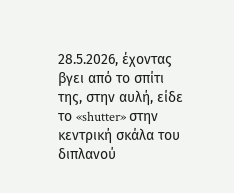28.5.2026, έχοντας βγει από το σπίτι της, στην αυλή, είδε το «shutter» στην κεντρική σκάλα του διπλανού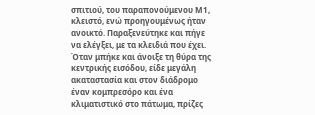σπιτιού, του παραπονούμενου Μ1, κλειστό, ενώ προηγουμένως ήταν ανοικτό. Παραξενεύτηκε και πήγε να ελέγξει, με τα κλειδιά που έχει. Όταν μπήκε και άνοιξε τη θύρα της κεντρικής εισόδου, είδε μεγάλη ακαταστασία και στον διάδρομο έναν κομπρεσόρο και ένα κλιματιστικό στο πάτωμα, πρίζες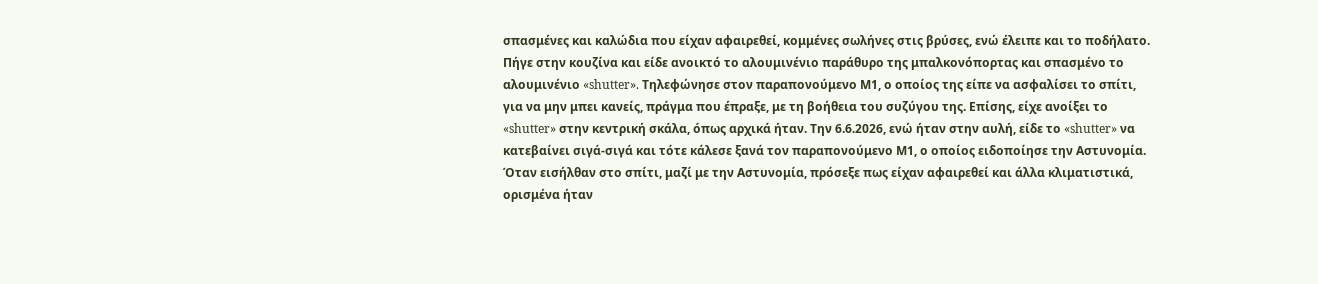σπασμένες και καλώδια που είχαν αφαιρεθεί, κομμένες σωλήνες στις βρύσες, ενώ έλειπε και το ποδήλατο. Πήγε στην κουζίνα και είδε ανοικτό το αλουμινένιο παράθυρο της μπαλκονόπορτας και σπασμένο το αλουμινένιο «shutter». Τηλεφώνησε στον παραπονούμενο Μ1, ο οποίος της είπε να ασφαλίσει το σπίτι, για να μην μπει κανείς, πράγμα που έπραξε, με τη βοήθεια του συζύγου της. Επίσης, είχε ανοίξει το «shutter» στην κεντρική σκάλα, όπως αρχικά ήταν. Την 6.6.2026, ενώ ήταν στην αυλή, είδε το «shutter» να κατεβαίνει σιγά-σιγά και τότε κάλεσε ξανά τον παραπονούμενο Μ1, ο οποίος ειδοποίησε την Αστυνομία. Όταν εισήλθαν στο σπίτι, μαζί με την Αστυνομία, πρόσεξε πως είχαν αφαιρεθεί και άλλα κλιματιστικά, ορισμένα ήταν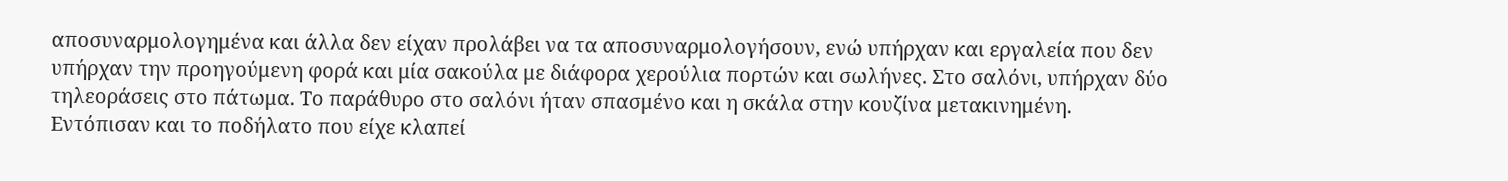αποσυναρμολογημένα και άλλα δεν είχαν προλάβει να τα αποσυναρμολογήσουν, ενώ υπήρχαν και εργαλεία που δεν υπήρχαν την προηγούμενη φορά και μία σακούλα με διάφορα χερούλια πορτών και σωλήνες. Στο σαλόνι, υπήρχαν δύο τηλεοράσεις στο πάτωμα. Το παράθυρο στο σαλόνι ήταν σπασμένο και η σκάλα στην κουζίνα μετακινημένη. Εντόπισαν και το ποδήλατο που είχε κλαπεί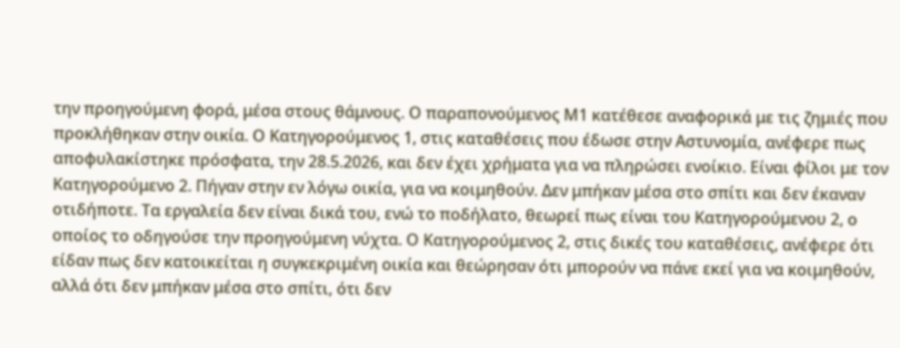την προηγούμενη φορά, μέσα στους θάμνους. Ο παραπονούμενος Μ1 κατέθεσε αναφορικά με τις ζημιές που προκλήθηκαν στην οικία. Ο Κατηγορούμενος 1, στις καταθέσεις που έδωσε στην Αστυνομία, ανέφερε πως αποφυλακίστηκε πρόσφατα, την 28.5.2026, και δεν έχει χρήματα για να πληρώσει ενοίκιο. Είναι φίλοι με τον Κατηγορούμενο 2. Πήγαν στην εν λόγω οικία, για να κοιμηθούν. Δεν μπήκαν μέσα στο σπίτι και δεν έκαναν οτιδήποτε. Τα εργαλεία δεν είναι δικά του, ενώ το ποδήλατο, θεωρεί πως είναι του Κατηγορούμενου 2, ο οποίος το οδηγούσε την προηγούμενη νύχτα. Ο Κατηγορούμενος 2, στις δικές του καταθέσεις, ανέφερε ότι είδαν πως δεν κατοικείται η συγκεκριμένη οικία και θεώρησαν ότι μπορούν να πάνε εκεί για να κοιμηθούν, αλλά ότι δεν μπήκαν μέσα στο σπίτι, ότι δεν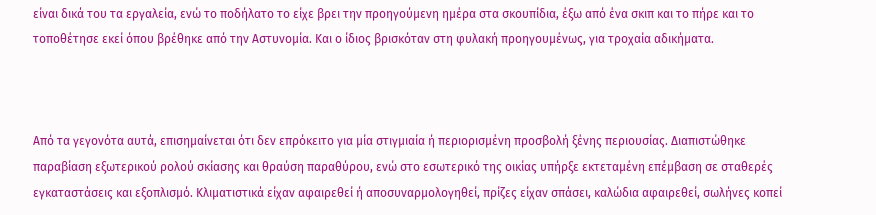είναι δικά του τα εργαλεία, ενώ το ποδήλατο το είχε βρει την προηγούμενη ημέρα στα σκουπίδια, έξω από ένα σκιπ και το πήρε και το τοποθέτησε εκεί όπου βρέθηκε από την Αστυνομία. Και ο ίδιος βρισκόταν στη φυλακή προηγουμένως, για τροχαία αδικήματα.



Από τα γεγονότα αυτά, επισημαίνεται ότι δεν επρόκειτο για μία στιγμιαία ή περιορισμένη προσβολή ξένης περιουσίας. Διαπιστώθηκε παραβίαση εξωτερικού ρολού σκίασης και θραύση παραθύρου, ενώ στο εσωτερικό της οικίας υπήρξε εκτεταμένη επέμβαση σε σταθερές εγκαταστάσεις και εξοπλισμό. Κλιματιστικά είχαν αφαιρεθεί ή αποσυναρμολογηθεί, πρίζες είχαν σπάσει, καλώδια αφαιρεθεί, σωλήνες κοπεί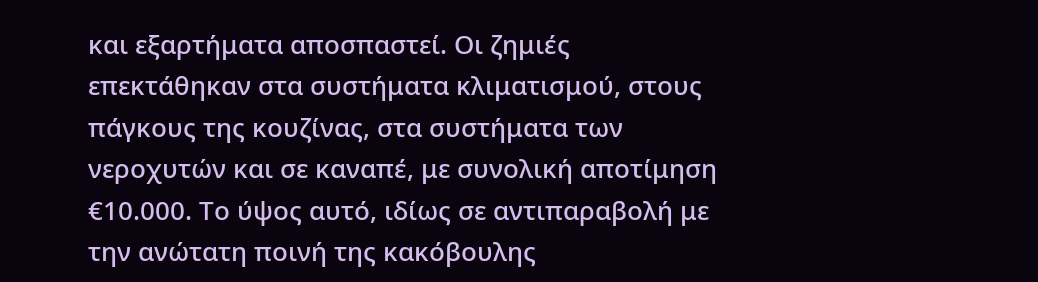και εξαρτήματα αποσπαστεί. Οι ζημιές επεκτάθηκαν στα συστήματα κλιματισμού, στους πάγκους της κουζίνας, στα συστήματα των νεροχυτών και σε καναπέ, με συνολική αποτίμηση €10.000. Το ύψος αυτό, ιδίως σε αντιπαραβολή με την ανώτατη ποινή της κακόβουλης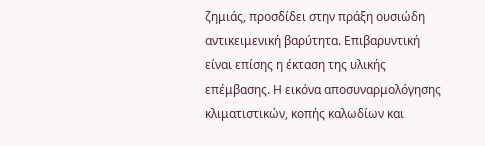ζημιάς, προσδίδει στην πράξη ουσιώδη αντικειμενική βαρύτητα. Επιβαρυντική είναι επίσης η έκταση της υλικής επέμβασης. Η εικόνα αποσυναρμολόγησης κλιματιστικών, κοπής καλωδίων και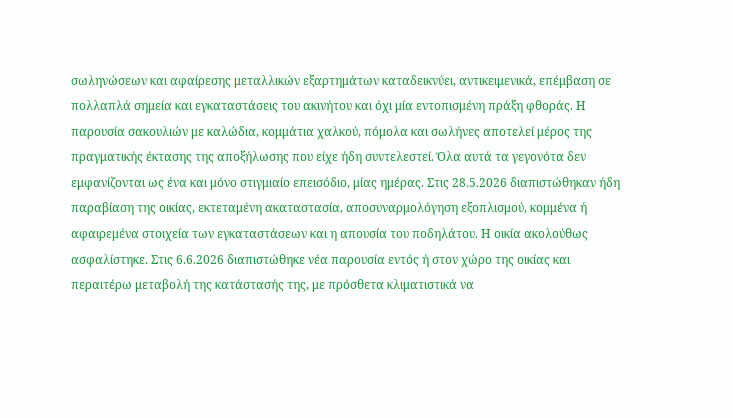σωληνώσεων και αφαίρεσης μεταλλικών εξαρτημάτων καταδεικνύει, αντικειμενικά, επέμβαση σε πολλαπλά σημεία και εγκαταστάσεις του ακινήτου και όχι μία εντοπισμένη πράξη φθοράς. Η παρουσία σακουλιών με καλώδια, κομμάτια χαλκού, πόμολα και σωλήνες αποτελεί μέρος της πραγματικής έκτασης της αποξήλωσης που είχε ήδη συντελεστεί. Όλα αυτά τα γεγονότα δεν εμφανίζονται ως ένα και μόνο στιγμιαίο επεισόδιο, μίας ημέρας. Στις 28.5.2026 διαπιστώθηκαν ήδη παραβίαση της οικίας, εκτεταμένη ακαταστασία, αποσυναρμολόγηση εξοπλισμού, κομμένα ή αφαιρεμένα στοιχεία των εγκαταστάσεων και η απουσία του ποδηλάτου. Η οικία ακολούθως ασφαλίστηκε. Στις 6.6.2026 διαπιστώθηκε νέα παρουσία εντός ή στον χώρο της οικίας και περαιτέρω μεταβολή της κατάστασής της, με πρόσθετα κλιματιστικά να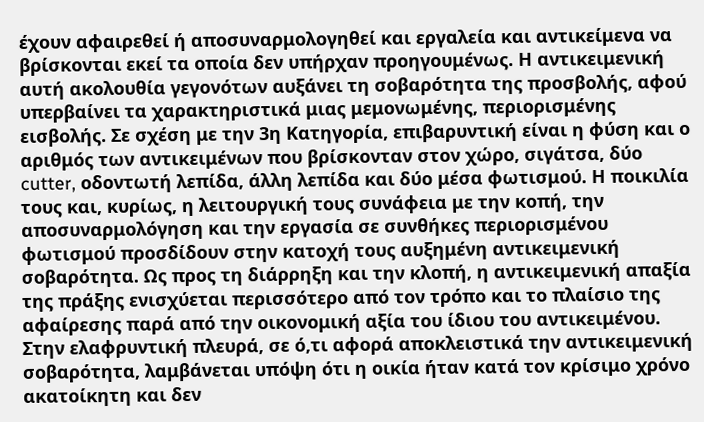έχουν αφαιρεθεί ή αποσυναρμολογηθεί και εργαλεία και αντικείμενα να βρίσκονται εκεί τα οποία δεν υπήρχαν προηγουμένως. Η αντικειμενική αυτή ακολουθία γεγονότων αυξάνει τη σοβαρότητα της προσβολής, αφού υπερβαίνει τα χαρακτηριστικά μιας μεμονωμένης, περιορισμένης εισβολής. Σε σχέση με την 3η Κατηγορία, επιβαρυντική είναι η φύση και ο αριθμός των αντικειμένων που βρίσκονταν στον χώρο, σιγάτσα, δύο cutter, οδοντωτή λεπίδα, άλλη λεπίδα και δύο μέσα φωτισμού. Η ποικιλία τους και, κυρίως, η λειτουργική τους συνάφεια με την κοπή, την αποσυναρμολόγηση και την εργασία σε συνθήκες περιορισμένου φωτισμού προσδίδουν στην κατοχή τους αυξημένη αντικειμενική σοβαρότητα. Ως προς τη διάρρηξη και την κλοπή, η αντικειμενική απαξία της πράξης ενισχύεται περισσότερο από τον τρόπο και το πλαίσιο της αφαίρεσης παρά από την οικονομική αξία του ίδιου του αντικειμένου. Στην ελαφρυντική πλευρά, σε ό,τι αφορά αποκλειστικά την αντικειμενική σοβαρότητα, λαμβάνεται υπόψη ότι η οικία ήταν κατά τον κρίσιμο χρόνο ακατοίκητη και δεν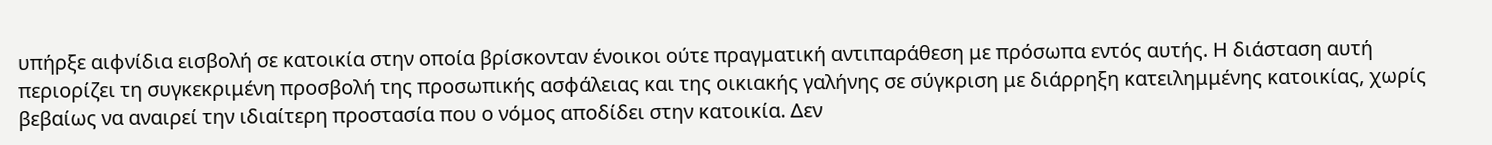υπήρξε αιφνίδια εισβολή σε κατοικία στην οποία βρίσκονταν ένοικοι ούτε πραγματική αντιπαράθεση με πρόσωπα εντός αυτής. Η διάσταση αυτή περιορίζει τη συγκεκριμένη προσβολή της προσωπικής ασφάλειας και της οικιακής γαλήνης σε σύγκριση με διάρρηξη κατειλημμένης κατοικίας, χωρίς βεβαίως να αναιρεί την ιδιαίτερη προστασία που ο νόμος αποδίδει στην κατοικία. Δεν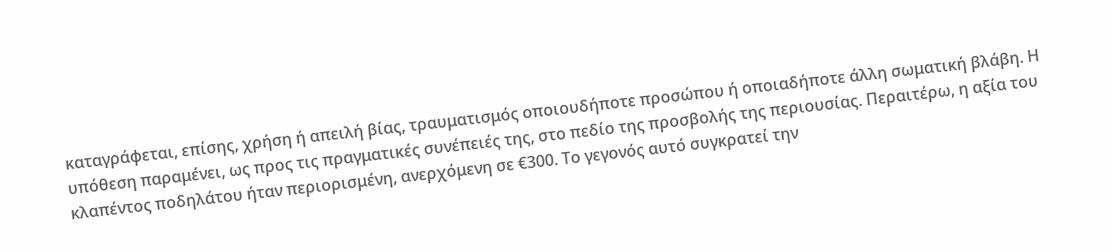καταγράφεται, επίσης, χρήση ή απειλή βίας, τραυματισμός οποιουδήποτε προσώπου ή οποιαδήποτε άλλη σωματική βλάβη. Η υπόθεση παραμένει, ως προς τις πραγματικές συνέπειές της, στο πεδίο της προσβολής της περιουσίας. Περαιτέρω, η αξία του κλαπέντος ποδηλάτου ήταν περιορισμένη, ανερχόμενη σε €300. Το γεγονός αυτό συγκρατεί την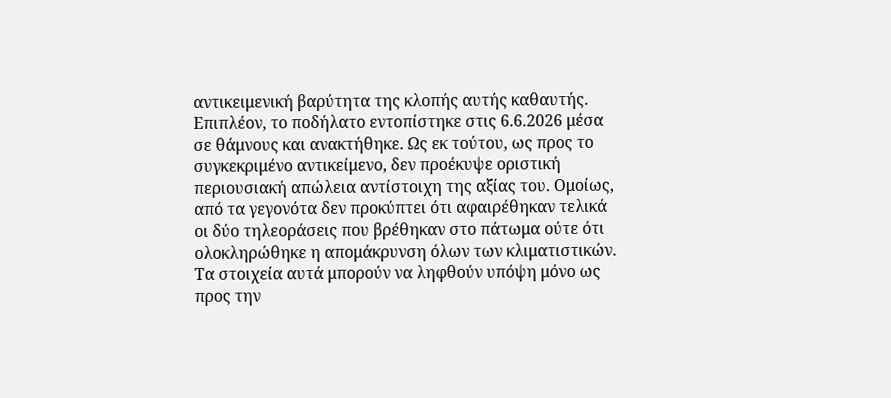αντικειμενική βαρύτητα της κλοπής αυτής καθαυτής. Επιπλέον, το ποδήλατο εντοπίστηκε στις 6.6.2026 μέσα σε θάμνους και ανακτήθηκε. Ως εκ τούτου, ως προς το συγκεκριμένο αντικείμενο, δεν προέκυψε οριστική περιουσιακή απώλεια αντίστοιχη της αξίας του. Ομοίως, από τα γεγονότα δεν προκύπτει ότι αφαιρέθηκαν τελικά οι δύο τηλεοράσεις που βρέθηκαν στο πάτωμα ούτε ότι ολοκληρώθηκε η απομάκρυνση όλων των κλιματιστικών. Τα στοιχεία αυτά μπορούν να ληφθούν υπόψη μόνο ως προς την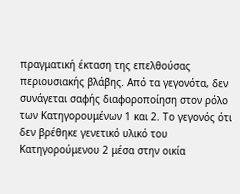πραγματική έκταση της επελθούσας περιουσιακής βλάβης. Από τα γεγονότα, δεν συνάγεται σαφής διαφοροποίηση στον ρόλο των Κατηγορουμένων 1 και 2. Το γεγονός ότι δεν βρέθηκε γενετικό υλικό του Κατηγορούμενου 2 μέσα στην οικία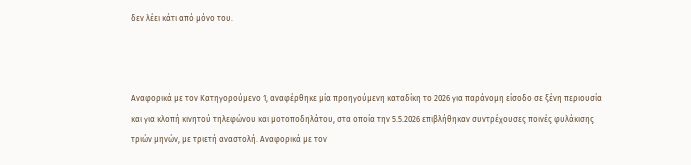δεν λέει κάτι από μόνο του.



Αναφορικά με τον Κατηγορούμενο 1, αναφέρθηκε μία προηγούμενη καταδίκη το 2026 για παράνομη είσοδο σε ξένη περιουσία και για κλοπή κινητού τηλεφώνου και μοτοποδηλάτου, στα οποία την 5.5.2026 επιβλήθηκαν συντρέχουσες ποινές φυλάκισης τριών μηνών, με τριετή αναστολή. Αναφορικά με τον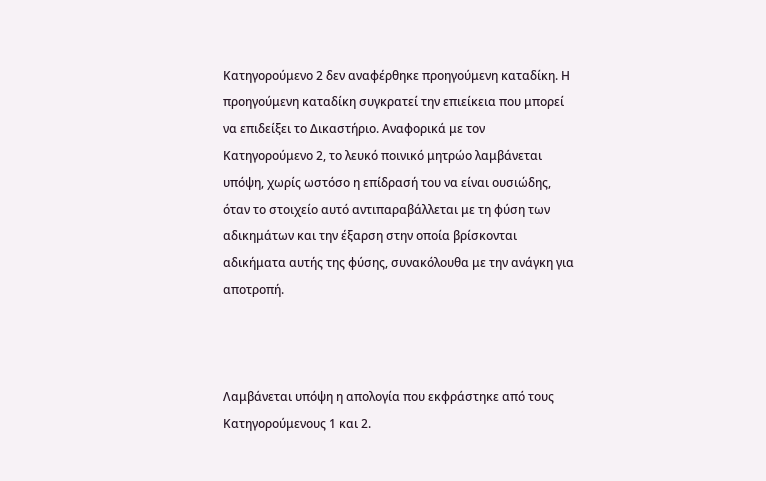Κατηγορούμενο 2 δεν αναφέρθηκε προηγούμενη καταδίκη. Η προηγούμενη καταδίκη συγκρατεί την επιείκεια που μπορεί να επιδείξει το Δικαστήριο. Αναφορικά με τον Κατηγορούμενο 2, το λευκό ποινικό μητρώο λαμβάνεται υπόψη, χωρίς ωστόσο η επίδρασή του να είναι ουσιώδης, όταν το στοιχείο αυτό αντιπαραβάλλεται με τη φύση των αδικημάτων και την έξαρση στην οποία βρίσκονται αδικήματα αυτής της φύσης, συνακόλουθα με την ανάγκη για αποτροπή.



Λαμβάνεται υπόψη η απολογία που εκφράστηκε από τους Κατηγορούμενους 1 και 2.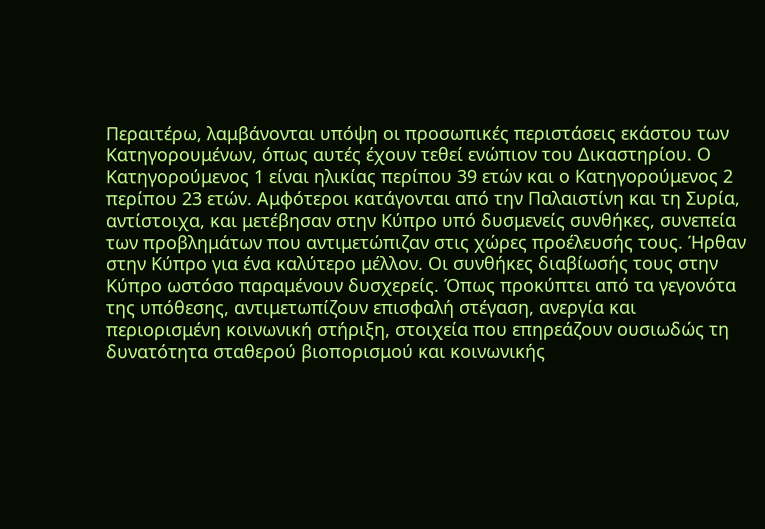Περαιτέρω, λαμβάνονται υπόψη οι προσωπικές περιστάσεις εκάστου των Κατηγορουμένων, όπως αυτές έχουν τεθεί ενώπιον του Δικαστηρίου. Ο Κατηγορούμενος 1 είναι ηλικίας περίπου 39 ετών και ο Κατηγορούμενος 2 περίπου 23 ετών. Αμφότεροι κατάγονται από την Παλαιστίνη και τη Συρία, αντίστοιχα, και μετέβησαν στην Κύπρο υπό δυσμενείς συνθήκες, συνεπεία των προβλημάτων που αντιμετώπιζαν στις χώρες προέλευσής τους. Ήρθαν στην Κύπρο για ένα καλύτερο μέλλον. Οι συνθήκες διαβίωσής τους στην Κύπρο ωστόσο παραμένουν δυσχερείς. Όπως προκύπτει από τα γεγονότα της υπόθεσης, αντιμετωπίζουν επισφαλή στέγαση, ανεργία και περιορισμένη κοινωνική στήριξη, στοιχεία που επηρεάζουν ουσιωδώς τη δυνατότητα σταθερού βιοπορισμού και κοινωνικής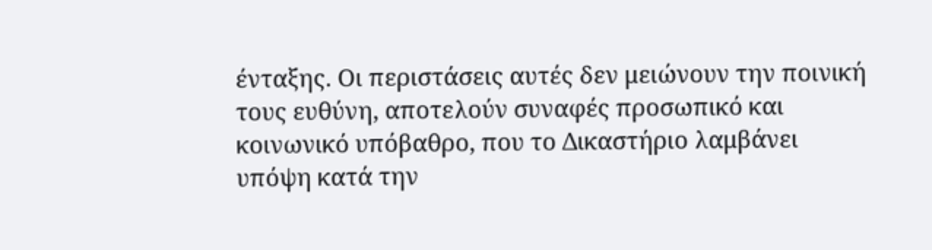ένταξης. Οι περιστάσεις αυτές δεν μειώνουν την ποινική τους ευθύνη, αποτελούν συναφές προσωπικό και κοινωνικό υπόβαθρο, που το Δικαστήριο λαμβάνει υπόψη κατά την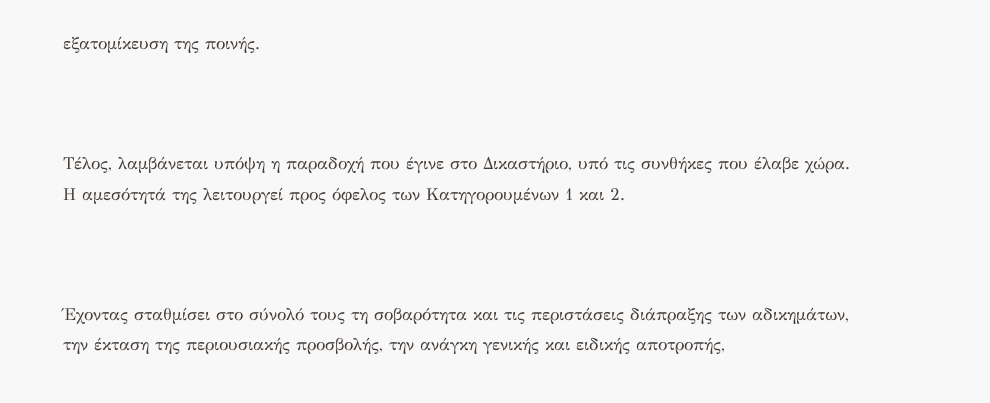εξατομίκευση της ποινής.



Τέλος, λαμβάνεται υπόψη η παραδοχή που έγινε στο Δικαστήριο, υπό τις συνθήκες που έλαβε χώρα. Η αμεσότητά της λειτουργεί προς όφελος των Κατηγορουμένων 1 και 2.



Έχοντας σταθμίσει στο σύνολό τους τη σοβαρότητα και τις περιστάσεις διάπραξης των αδικημάτων, την έκταση της περιουσιακής προσβολής, την ανάγκη γενικής και ειδικής αποτροπής,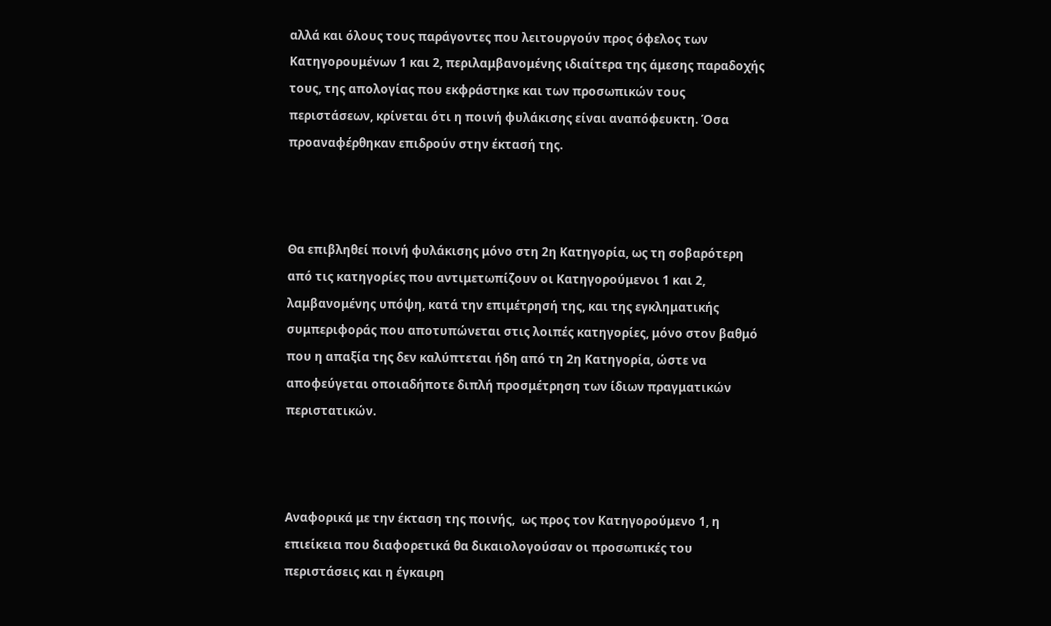αλλά και όλους τους παράγοντες που λειτουργούν προς όφελος των Κατηγορουμένων 1 και 2, περιλαμβανομένης ιδιαίτερα της άμεσης παραδοχής τους, της απολογίας που εκφράστηκε και των προσωπικών τους περιστάσεων, κρίνεται ότι η ποινή φυλάκισης είναι αναπόφευκτη. Όσα προαναφέρθηκαν επιδρούν στην έκτασή της.



Θα επιβληθεί ποινή φυλάκισης μόνο στη 2η Κατηγορία, ως τη σοβαρότερη από τις κατηγορίες που αντιμετωπίζουν οι Κατηγορούμενοι 1 και 2, λαμβανομένης υπόψη, κατά την επιμέτρησή της, και της εγκληματικής συμπεριφοράς που αποτυπώνεται στις λοιπές κατηγορίες, μόνο στον βαθμό που η απαξία της δεν καλύπτεται ήδη από τη 2η Κατηγορία, ώστε να αποφεύγεται οποιαδήποτε διπλή προσμέτρηση των ίδιων πραγματικών περιστατικών.



Αναφορικά με την έκταση της ποινής,  ως προς τον Κατηγορούμενο 1, η επιείκεια που διαφορετικά θα δικαιολογούσαν οι προσωπικές του περιστάσεις και η έγκαιρη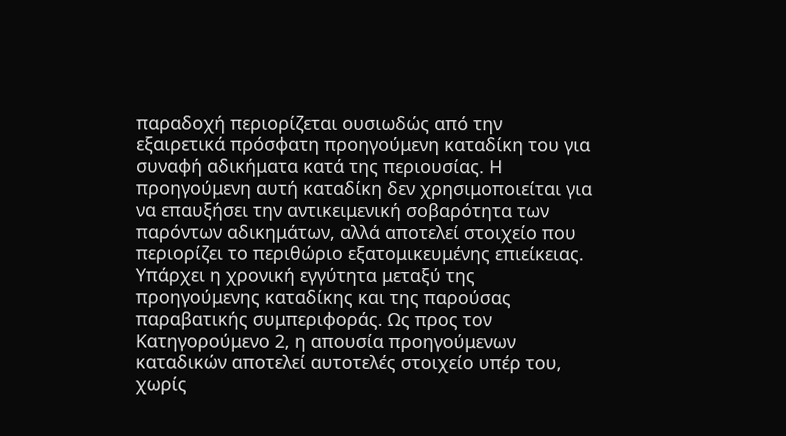παραδοχή περιορίζεται ουσιωδώς από την εξαιρετικά πρόσφατη προηγούμενη καταδίκη του για συναφή αδικήματα κατά της περιουσίας. Η προηγούμενη αυτή καταδίκη δεν χρησιμοποιείται για να επαυξήσει την αντικειμενική σοβαρότητα των παρόντων αδικημάτων, αλλά αποτελεί στοιχείο που περιορίζει το περιθώριο εξατομικευμένης επιείκειας. Υπάρχει η χρονική εγγύτητα μεταξύ της προηγούμενης καταδίκης και της παρούσας παραβατικής συμπεριφοράς. Ως προς τον Κατηγορούμενο 2, η απουσία προηγούμενων καταδικών αποτελεί αυτοτελές στοιχείο υπέρ του, χωρίς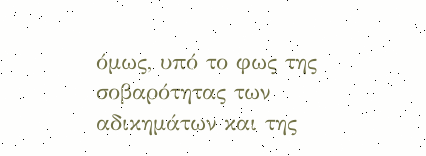όμως, υπό το φως της σοβαρότητας των αδικημάτων και της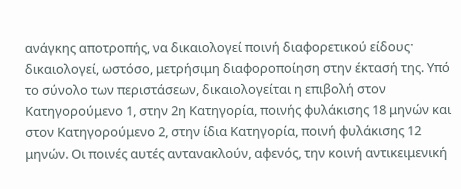ανάγκης αποτροπής, να δικαιολογεί ποινή διαφορετικού είδουςˑ δικαιολογεί, ωστόσο, μετρήσιμη διαφοροποίηση στην έκτασή της. Υπό το σύνολο των περιστάσεων, δικαιολογείται η επιβολή στον Κατηγορούμενο 1, στην 2η Κατηγορία, ποινής φυλάκισης 18 μηνών και στον Κατηγορούμενο 2, στην ίδια Κατηγορία, ποινή φυλάκισης 12 μηνών. Οι ποινές αυτές αντανακλούν, αφενός, την κοινή αντικειμενική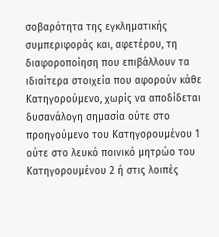σοβαρότητα της εγκληματικής συμπεριφοράς και, αφετέρου, τη διαφοροποίηση που επιβάλλουν τα ιδιαίτερα στοιχεία που αφορούν κάθε Κατηγορούμενο, χωρίς να αποδίδεται δυσανάλογη σημασία ούτε στο προηγούμενο του Κατηγορουμένου 1 ούτε στο λευκό ποινικό μητρώο του Κατηγορουμένου 2 ή στις λοιπές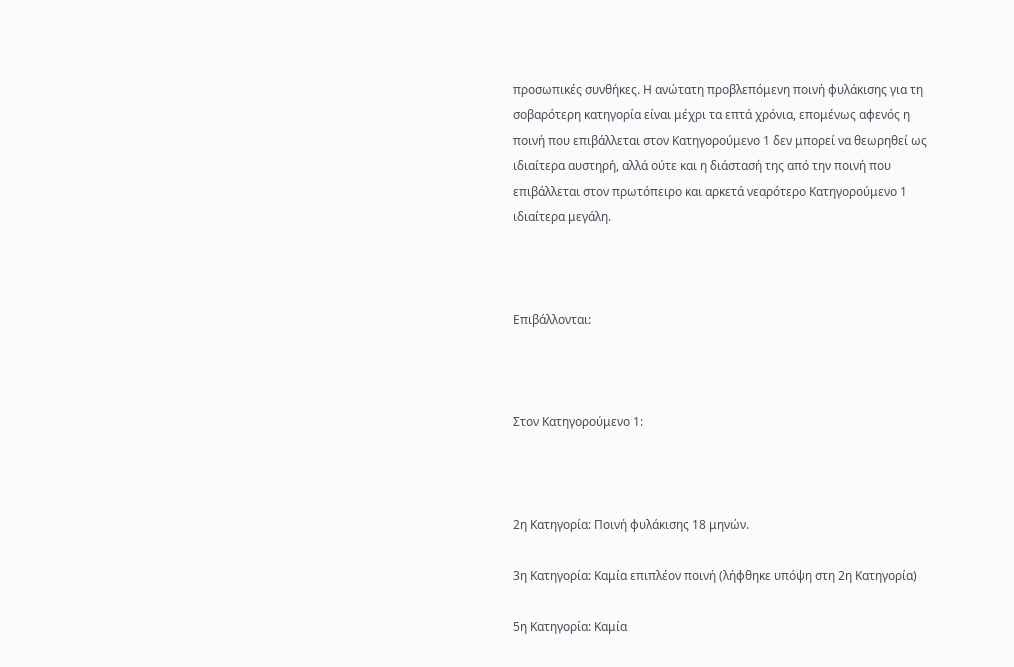προσωπικές συνθήκες. Η ανώτατη προβλεπόμενη ποινή φυλάκισης για τη σοβαρότερη κατηγορία είναι μέχρι τα επτά χρόνια, επομένως αφενός η ποινή που επιβάλλεται στον Κατηγορούμενο 1 δεν μπορεί να θεωρηθεί ως ιδιαίτερα αυστηρή, αλλά ούτε και η διάστασή της από την ποινή που επιβάλλεται στον πρωτόπειρο και αρκετά νεαρότερο Κατηγορούμενο 1 ιδιαίτερα μεγάλη.



Επιβάλλονται:



Στον Κατηγορούμενο 1:



2η Κατηγορία: Ποινή φυλάκισης 18 μηνών.

3η Κατηγορία: Καμία επιπλέον ποινή (λήφθηκε υπόψη στη 2η Κατηγορία)

5η Κατηγορία: Καμία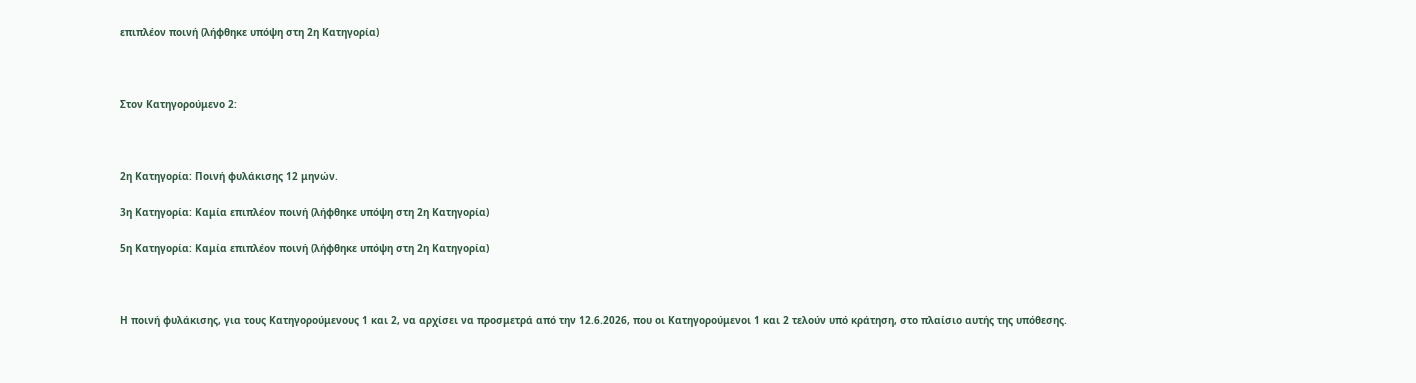επιπλέον ποινή (λήφθηκε υπόψη στη 2η Κατηγορία)



Στον Κατηγορούμενο 2:



2η Κατηγορία: Ποινή φυλάκισης 12 μηνών.

3η Κατηγορία: Καμία επιπλέον ποινή (λήφθηκε υπόψη στη 2η Κατηγορία)

5η Κατηγορία: Καμία επιπλέον ποινή (λήφθηκε υπόψη στη 2η Κατηγορία)



Η ποινή φυλάκισης, για τους Κατηγορούμενους 1 και 2, να αρχίσει να προσμετρά από την 12.6.2026, που οι Κατηγορούμενοι 1 και 2 τελούν υπό κράτηση, στο πλαίσιο αυτής της υπόθεσης.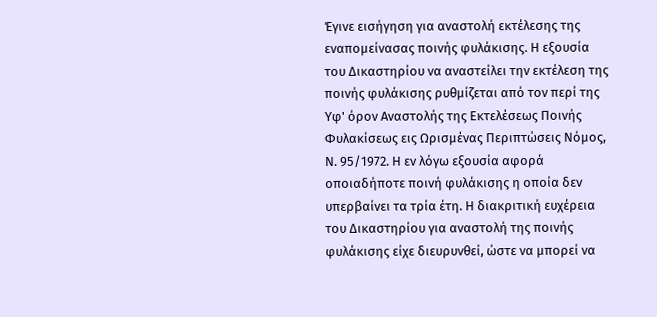Έγινε εισήγηση για αναστολή εκτέλεσης της εναπομείνασας ποινής φυλάκισης. Η εξουσία του Δικαστηρίου να αναστείλει την εκτέλεση της ποινής φυλάκισης ρυθμίζεται από τον περί της Υφ' όρον Αναστολής της Εκτελέσεως Ποινής Φυλακίσεως εις Ωρισμένας Περιπτώσεις Νόμος, Ν. 95/1972. Η εν λόγω εξουσία αφορά οποιαδήποτε ποινή φυλάκισης η οποία δεν υπερβαίνει τα τρία έτη. Η διακριτική ευχέρεια του Δικαστηρίου για αναστολή της ποινής φυλάκισης είχε διευρυνθεί, ώστε να μπορεί να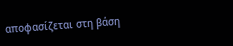αποφασίζεται στη βάση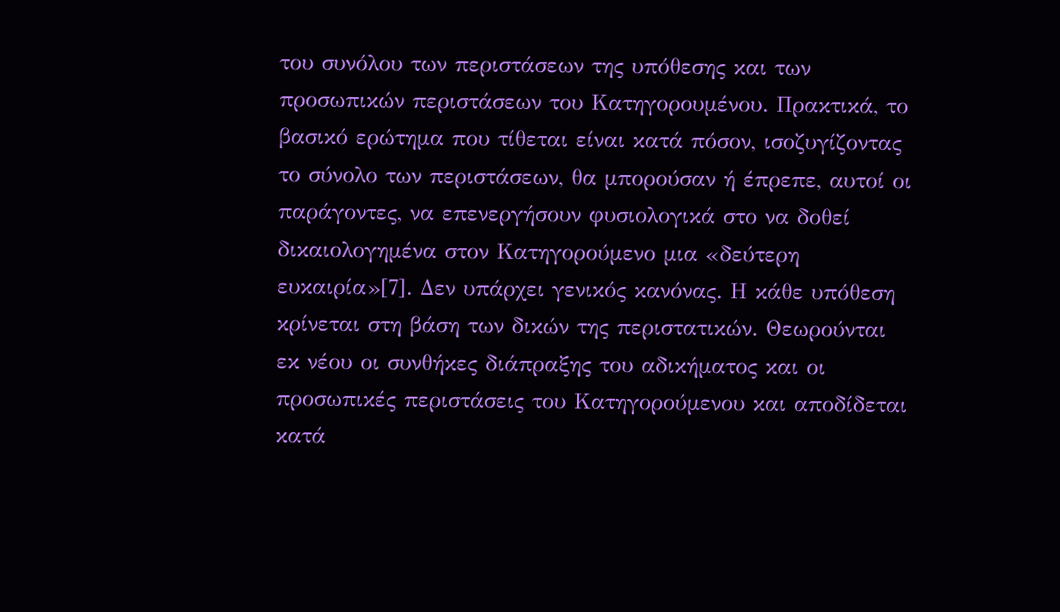του συνόλου των περιστάσεων της υπόθεσης και των προσωπικών περιστάσεων του Κατηγορουμένου. Πρακτικά, το βασικό ερώτημα που τίθεται είναι κατά πόσον, ισοζυγίζοντας το σύνολο των περιστάσεων, θα μπορούσαν ή έπρεπε, αυτοί οι παράγοντες, να επενεργήσουν φυσιολογικά στο να δοθεί δικαιολογημένα στον Κατηγορούμενο μια «δεύτερη ευκαιρία»[7]. Δεν υπάρχει γενικός κανόνας. Η κάθε υπόθεση κρίνεται στη βάση των δικών της περιστατικών. Θεωρούνται εκ νέου οι συνθήκες διάπραξης του αδικήματος και οι προσωπικές περιστάσεις του Κατηγορούμενου και αποδίδεται κατά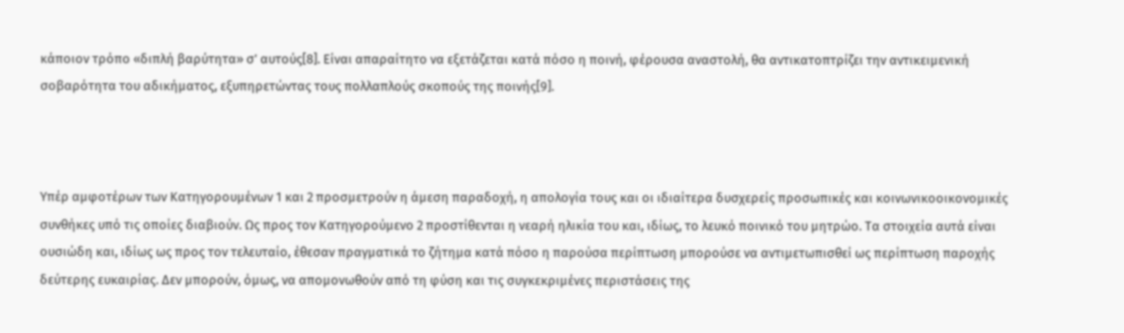κάποιον τρόπο «διπλή βαρύτητα» σ’ αυτούς[8]. Είναι απαραίτητο να εξετάζεται κατά πόσο η ποινή, φέρουσα αναστολή, θα αντικατοπτρίζει την αντικειμενική σοβαρότητα του αδικήματος, εξυπηρετώντας τους πολλαπλούς σκοπούς της ποινής[9].



Υπέρ αμφοτέρων των Κατηγορουμένων 1 και 2 προσμετρούν η άμεση παραδοχή, η απολογία τους και οι ιδιαίτερα δυσχερείς προσωπικές και κοινωνικοοικονομικές συνθήκες υπό τις οποίες διαβιούν. Ως προς τον Κατηγορούμενο 2 προστίθενται η νεαρή ηλικία του και, ιδίως, το λευκό ποινικό του μητρώο. Τα στοιχεία αυτά είναι ουσιώδη και, ιδίως ως προς τον τελευταίο, έθεσαν πραγματικά το ζήτημα κατά πόσο η παρούσα περίπτωση μπορούσε να αντιμετωπισθεί ως περίπτωση παροχής δεύτερης ευκαιρίας. Δεν μπορούν, όμως, να απομονωθούν από τη φύση και τις συγκεκριμένες περιστάσεις της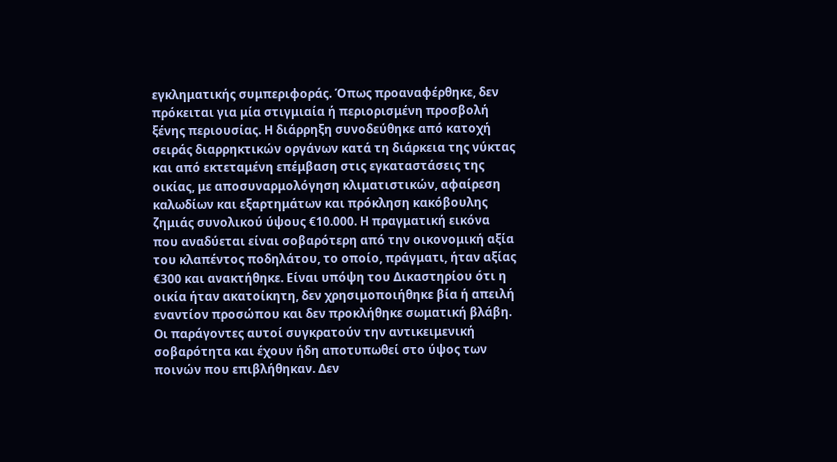εγκληματικής συμπεριφοράς. Όπως προαναφέρθηκε, δεν πρόκειται για μία στιγμιαία ή περιορισμένη προσβολή ξένης περιουσίας. Η διάρρηξη συνοδεύθηκε από κατοχή σειράς διαρρηκτικών οργάνων κατά τη διάρκεια της νύκτας και από εκτεταμένη επέμβαση στις εγκαταστάσεις της οικίας, με αποσυναρμολόγηση κλιματιστικών, αφαίρεση καλωδίων και εξαρτημάτων και πρόκληση κακόβουλης ζημιάς συνολικού ύψους €10.000. Η πραγματική εικόνα που αναδύεται είναι σοβαρότερη από την οικονομική αξία του κλαπέντος ποδηλάτου, το οποίο, πράγματι, ήταν αξίας €300 και ανακτήθηκε. Είναι υπόψη του Δικαστηρίου ότι η οικία ήταν ακατοίκητη, δεν χρησιμοποιήθηκε βία ή απειλή εναντίον προσώπου και δεν προκλήθηκε σωματική βλάβη. Οι παράγοντες αυτοί συγκρατούν την αντικειμενική σοβαρότητα και έχουν ήδη αποτυπωθεί στο ύψος των ποινών που επιβλήθηκαν. Δεν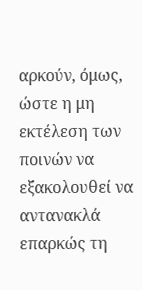αρκούν, όμως, ώστε η μη εκτέλεση των ποινών να εξακολουθεί να αντανακλά επαρκώς τη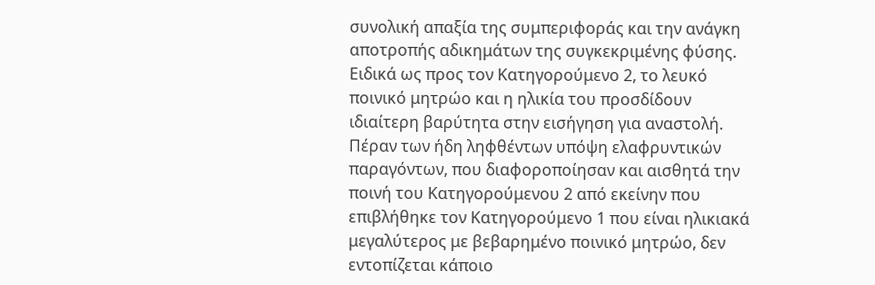συνολική απαξία της συμπεριφοράς και την ανάγκη αποτροπής αδικημάτων της συγκεκριμένης φύσης. Ειδικά ως προς τον Κατηγορούμενο 2, το λευκό ποινικό μητρώο και η ηλικία του προσδίδουν ιδιαίτερη βαρύτητα στην εισήγηση για αναστολή. Πέραν των ήδη ληφθέντων υπόψη ελαφρυντικών παραγόντων, που διαφοροποίησαν και αισθητά την ποινή του Κατηγορούμενου 2 από εκείνην που επιβλήθηκε τον Κατηγορούμενο 1 που είναι ηλικιακά μεγαλύτερος με βεβαρημένο ποινικό μητρώο, δεν εντοπίζεται κάποιο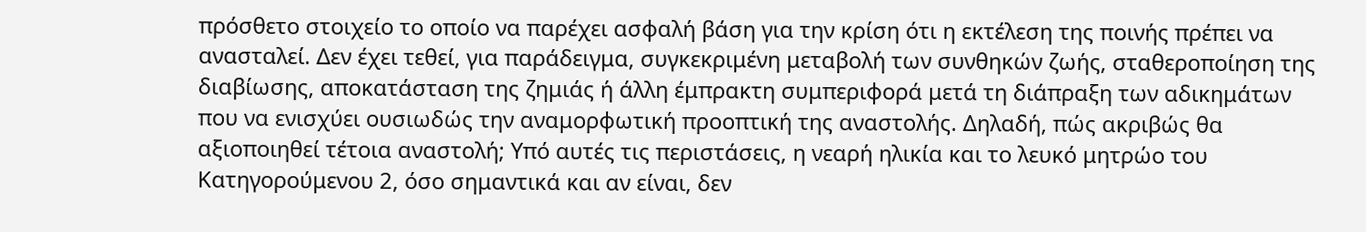πρόσθετο στοιχείο το οποίο να παρέχει ασφαλή βάση για την κρίση ότι η εκτέλεση της ποινής πρέπει να ανασταλεί. Δεν έχει τεθεί, για παράδειγμα, συγκεκριμένη μεταβολή των συνθηκών ζωής, σταθεροποίηση της διαβίωσης, αποκατάσταση της ζημιάς ή άλλη έμπρακτη συμπεριφορά μετά τη διάπραξη των αδικημάτων που να ενισχύει ουσιωδώς την αναμορφωτική προοπτική της αναστολής. Δηλαδή, πώς ακριβώς θα αξιοποιηθεί τέτοια αναστολή; Υπό αυτές τις περιστάσεις, η νεαρή ηλικία και το λευκό μητρώο του Κατηγορούμενου 2, όσο σημαντικά και αν είναι, δεν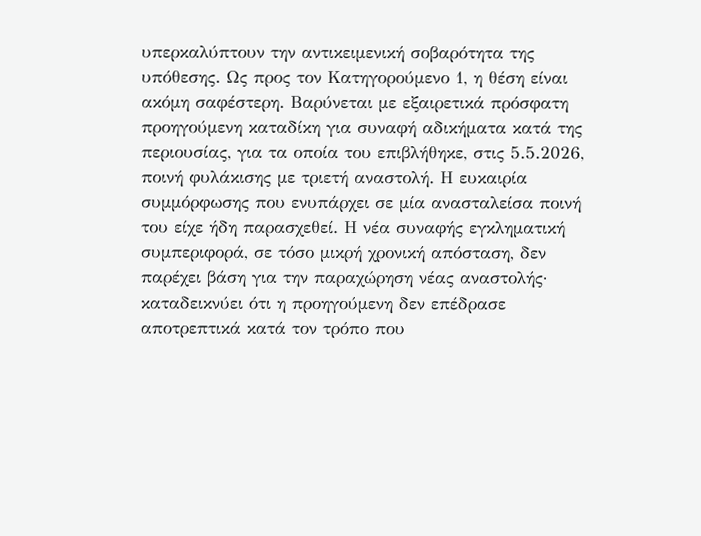υπερκαλύπτουν την αντικειμενική σοβαρότητα της υπόθεσης. Ως προς τον Κατηγορούμενο 1, η θέση είναι ακόμη σαφέστερη. Βαρύνεται με εξαιρετικά πρόσφατη προηγούμενη καταδίκη για συναφή αδικήματα κατά της περιουσίας, για τα οποία του επιβλήθηκε, στις 5.5.2026, ποινή φυλάκισης με τριετή αναστολή. Η ευκαιρία συμμόρφωσης που ενυπάρχει σε μία ανασταλείσα ποινή του είχε ήδη παρασχεθεί. Η νέα συναφής εγκληματική συμπεριφορά, σε τόσο μικρή χρονική απόσταση, δεν παρέχει βάση για την παραχώρηση νέας αναστολής· καταδεικνύει ότι η προηγούμενη δεν επέδρασε αποτρεπτικά κατά τον τρόπο που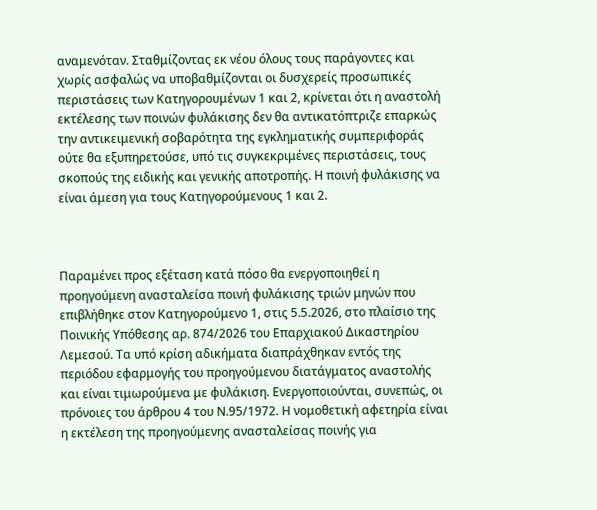αναμενόταν. Σταθμίζοντας εκ νέου όλους τους παράγοντες και χωρίς ασφαλώς να υποβαθμίζονται οι δυσχερείς προσωπικές περιστάσεις των Κατηγορουμένων 1 και 2, κρίνεται ότι η αναστολή εκτέλεσης των ποινών φυλάκισης δεν θα αντικατόπτριζε επαρκώς την αντικειμενική σοβαρότητα της εγκληματικής συμπεριφοράς ούτε θα εξυπηρετούσε, υπό τις συγκεκριμένες περιστάσεις, τους σκοπούς της ειδικής και γενικής αποτροπής. Η ποινή φυλάκισης να είναι άμεση για τους Κατηγορούμενους 1 και 2.



Παραμένει προς εξέταση κατά πόσο θα ενεργοποιηθεί η προηγούμενη ανασταλείσα ποινή φυλάκισης τριών μηνών που επιβλήθηκε στον Κατηγορούμενο 1, στις 5.5.2026, στο πλαίσιο της Ποινικής Υπόθεσης αρ. 874/2026 του Επαρχιακού Δικαστηρίου Λεμεσού. Τα υπό κρίση αδικήματα διαπράχθηκαν εντός της περιόδου εφαρμογής του προηγούμενου διατάγματος αναστολής και είναι τιμωρούμενα με φυλάκιση. Ενεργοποιούνται, συνεπώς, οι πρόνοιες του άρθρου 4 του Ν.95/1972. Η νομοθετική αφετηρία είναι η εκτέλεση της προηγούμενης ανασταλείσας ποινής για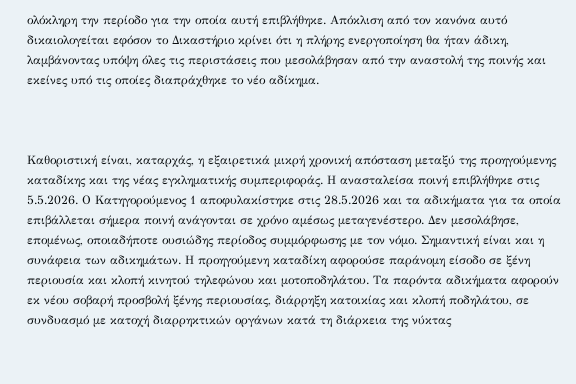ολόκληρη την περίοδο για την οποία αυτή επιβλήθηκε. Απόκλιση από τον κανόνα αυτό δικαιολογείται εφόσον το Δικαστήριο κρίνει ότι η πλήρης ενεργοποίηση θα ήταν άδικη, λαμβάνοντας υπόψη όλες τις περιστάσεις που μεσολάβησαν από την αναστολή της ποινής και εκείνες υπό τις οποίες διαπράχθηκε το νέο αδίκημα.



Καθοριστική είναι, καταρχάς, η εξαιρετικά μικρή χρονική απόσταση μεταξύ της προηγούμενης καταδίκης και της νέας εγκληματικής συμπεριφοράς. Η ανασταλείσα ποινή επιβλήθηκε στις 5.5.2026. Ο Κατηγορούμενος 1 αποφυλακίστηκε στις 28.5.2026 και τα αδικήματα για τα οποία επιβάλλεται σήμερα ποινή ανάγονται σε χρόνο αμέσως μεταγενέστερο. Δεν μεσολάβησε, επομένως, οποιαδήποτε ουσιώδης περίοδος συμμόρφωσης με τον νόμο. Σημαντική είναι και η συνάφεια των αδικημάτων. Η προηγούμενη καταδίκη αφορούσε παράνομη είσοδο σε ξένη περιουσία και κλοπή κινητού τηλεφώνου και μοτοποδηλάτου. Τα παρόντα αδικήματα αφορούν εκ νέου σοβαρή προσβολή ξένης περιουσίας, διάρρηξη κατοικίας και κλοπή ποδηλάτου, σε συνδυασμό με κατοχή διαρρηκτικών οργάνων κατά τη διάρκεια της νύκτας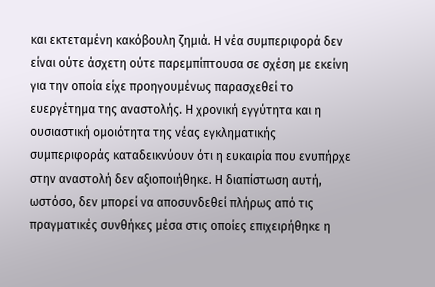και εκτεταμένη κακόβουλη ζημιά. Η νέα συμπεριφορά δεν είναι ούτε άσχετη ούτε παρεμπίπτουσα σε σχέση με εκείνη για την οποία είχε προηγουμένως παρασχεθεί το ευεργέτημα της αναστολής. Η χρονική εγγύτητα και η ουσιαστική ομοιότητα της νέας εγκληματικής συμπεριφοράς καταδεικνύουν ότι η ευκαιρία που ενυπήρχε στην αναστολή δεν αξιοποιήθηκε. Η διαπίστωση αυτή, ωστόσο, δεν μπορεί να αποσυνδεθεί πλήρως από τις πραγματικές συνθήκες μέσα στις οποίες επιχειρήθηκε η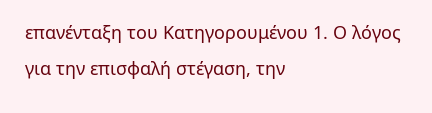επανένταξη του Κατηγορουμένου 1. Ο λόγος για την επισφαλή στέγαση, την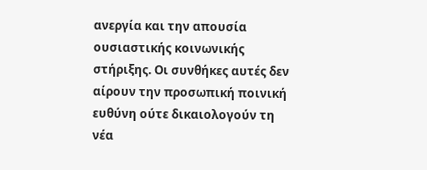ανεργία και την απουσία ουσιαστικής κοινωνικής στήριξης. Οι συνθήκες αυτές δεν αίρουν την προσωπική ποινική ευθύνη ούτε δικαιολογούν τη νέα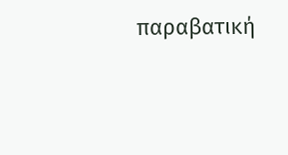παραβατική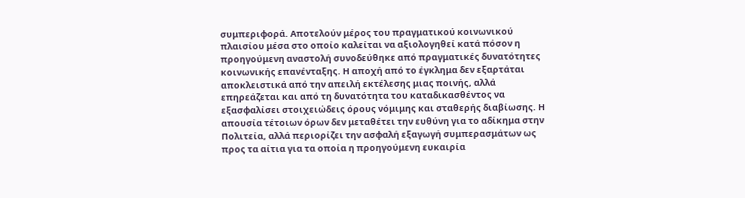συμπεριφορά. Αποτελούν μέρος του πραγματικού κοινωνικού πλαισίου μέσα στο οποίο καλείται να αξιολογηθεί κατά πόσον η προηγούμενη αναστολή συνοδεύθηκε από πραγματικές δυνατότητες κοινωνικής επανένταξης. Η αποχή από το έγκλημα δεν εξαρτάται αποκλειστικά από την απειλή εκτέλεσης μιας ποινής, αλλά επηρεάζεται και από τη δυνατότητα του καταδικασθέντος να εξασφαλίσει στοιχειώδεις όρους νόμιμης και σταθερής διαβίωσης. Η απουσία τέτοιων όρων δεν μεταθέτει την ευθύνη για το αδίκημα στην Πολιτεία, αλλά περιορίζει την ασφαλή εξαγωγή συμπερασμάτων ως προς τα αίτια για τα οποία η προηγούμενη ευκαιρία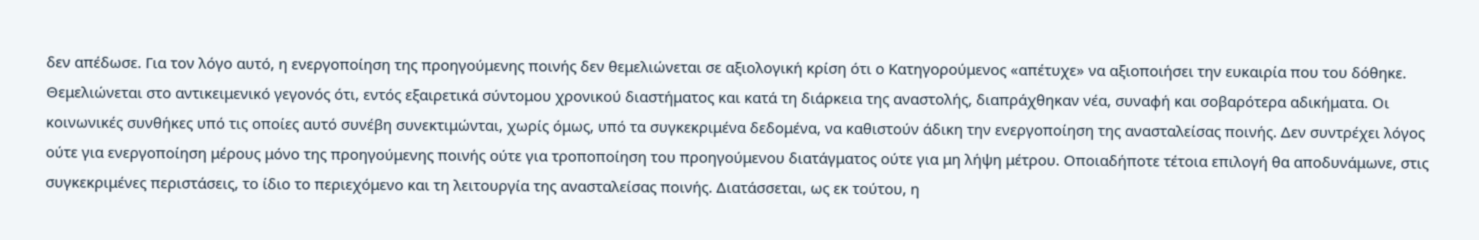δεν απέδωσε. Για τον λόγο αυτό, η ενεργοποίηση της προηγούμενης ποινής δεν θεμελιώνεται σε αξιολογική κρίση ότι ο Κατηγορούμενος «απέτυχε» να αξιοποιήσει την ευκαιρία που του δόθηκε. Θεμελιώνεται στο αντικειμενικό γεγονός ότι, εντός εξαιρετικά σύντομου χρονικού διαστήματος και κατά τη διάρκεια της αναστολής, διαπράχθηκαν νέα, συναφή και σοβαρότερα αδικήματα. Οι κοινωνικές συνθήκες υπό τις οποίες αυτό συνέβη συνεκτιμώνται, χωρίς όμως, υπό τα συγκεκριμένα δεδομένα, να καθιστούν άδικη την ενεργοποίηση της ανασταλείσας ποινής. Δεν συντρέχει λόγος ούτε για ενεργοποίηση μέρους μόνο της προηγούμενης ποινής ούτε για τροποποίηση του προηγούμενου διατάγματος ούτε για μη λήψη μέτρου. Οποιαδήποτε τέτοια επιλογή θα αποδυνάμωνε, στις συγκεκριμένες περιστάσεις, το ίδιο το περιεχόμενο και τη λειτουργία της ανασταλείσας ποινής. Διατάσσεται, ως εκ τούτου, η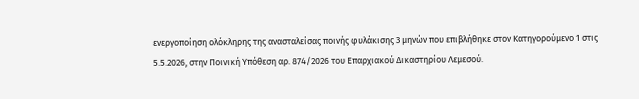ενεργοποίηση ολόκληρης της ανασταλείσας ποινής φυλάκισης 3 μηνών που επιβλήθηκε στον Κατηγορούμενο 1 στις 5.5.2026, στην Ποινική Υπόθεση αρ. 874/2026 του Επαρχιακού Δικαστηρίου Λεμεσού.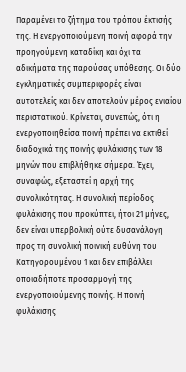Παραμένει το ζήτημα του τρόπου έκτισής της. Η ενεργοποιούμενη ποινή αφορά την προηγούμενη καταδίκη και όχι τα αδικήματα της παρούσας υπόθεσης. Οι δύο εγκληματικές συμπεριφορές είναι αυτοτελείς και δεν αποτελούν μέρος ενιαίου περιστατικού. Κρίνεται, συνεπώς, ότι η ενεργοποιηθείσα ποινή πρέπει να εκτιθεί διαδοχικά της ποινής φυλάκισης των 18 μηνών που επιβλήθηκε σήμερα. Έχει, συναφώς, εξεταστεί η αρχή της συνολικότητας. Η συνολική περίοδος φυλάκισης που προκύπτει, ήτοι 21 μήνες, δεν είναι υπερβολική ούτε δυσανάλογη προς τη συνολική ποινική ευθύνη του Κατηγορουμένου 1 και δεν επιβάλλει οποιαδήποτε προσαρμογή της ενεργοποιούμενης ποινής. Η ποινή φυλάκισης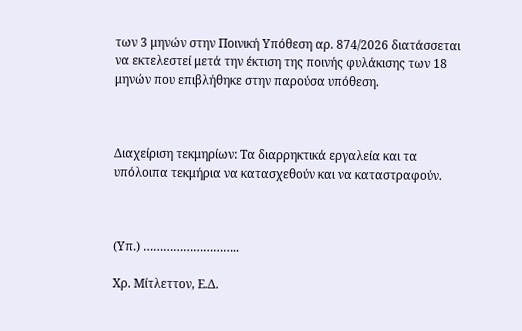των 3 μηνών στην Ποινική Υπόθεση αρ. 874/2026 διατάσσεται να εκτελεστεί μετά την έκτιση της ποινής φυλάκισης των 18 μηνών που επιβλήθηκε στην παρούσα υπόθεση.



Διαχείριση τεκμηρίων: Τα διαρρηκτικά εργαλεία και τα υπόλοιπα τεκμήρια να κατασχεθούν και να καταστραφούν.



(Υπ.) ………………………..

Χρ. Μίτλεττον, Ε.Δ.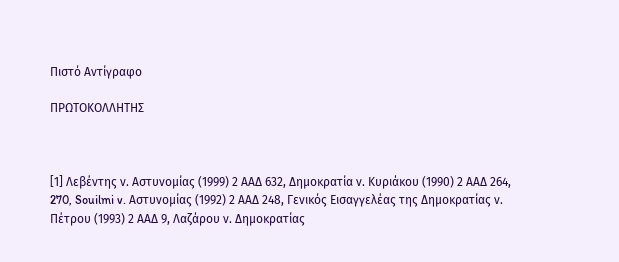Πιστό Αντίγραφο

ΠΡΩΤΟΚΟΛΛΗΤΗΣ



[1] Λεβέντης ν. Αστυνομίας (1999) 2 ΑΑΔ 632, Δημοκρατία ν. Κυριάκου (1990) 2 ΑΑΔ 264, 270, Souilmi v. Αστυνομίας (1992) 2 ΑΑΔ 248, Γενικός Εισαγγελέας της Δημοκρατίας ν. Πέτρου (1993) 2 ΑΑΔ 9, Λαζάρου ν. Δημοκρατίας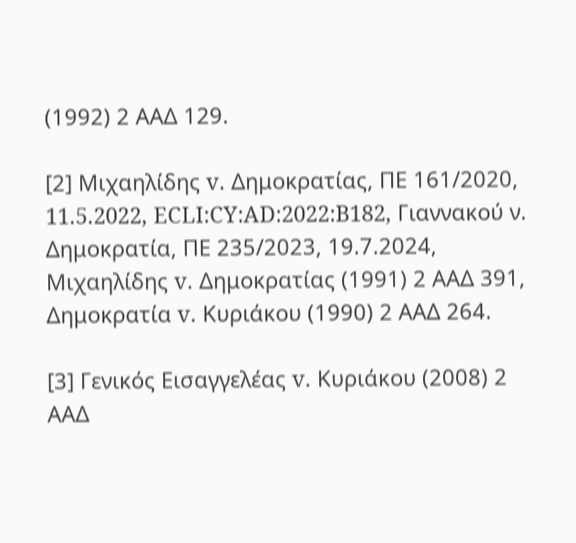(1992) 2 ΑΑΔ 129.

[2] Μιχαηλίδης v. Δημοκρατίας, ΠΕ 161/2020, 11.5.2022, ECLI:CY:AD:2022:B182, Γιαννακού ν. Δημοκρατία, ΠΕ 235/2023, 19.7.2024, Μιχαηλίδης v. Δημοκρατίας (1991) 2 ΑΑΔ 391, Δημοκρατία v. Κυριάκου (1990) 2 ΑΑΔ 264.

[3] Γενικός Εισαγγελέας v. Κυριάκου (2008) 2 ΑΑΔ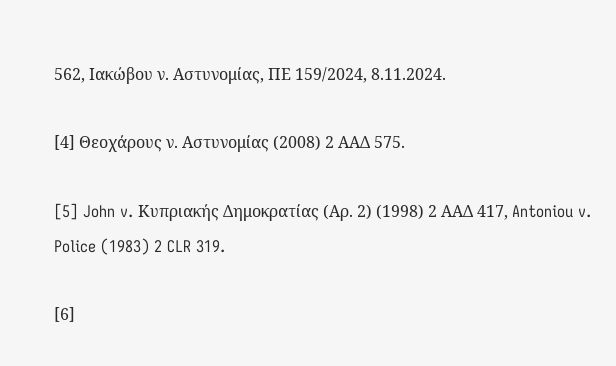562, Ιακώβου ν. Αστυνομίας, ΠΕ 159/2024, 8.11.2024.

[4] Θεοχάρους ν. Αστυνομίας (2008) 2 ΑΑΔ 575.

[5] John v. Κυπριακής Δημοκρατίας (Αρ. 2) (1998) 2 ΑΑΔ 417, Antoniou v. Police (1983) 2 CLR 319.

[6]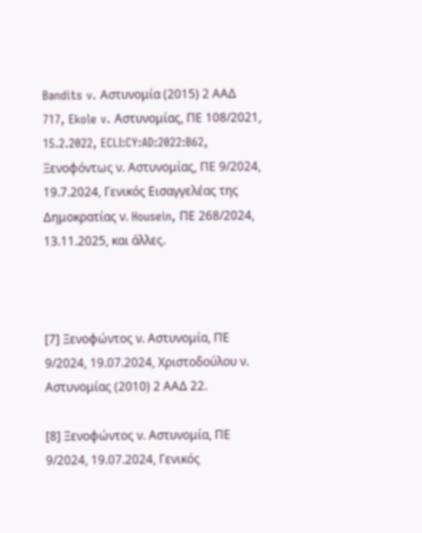Bandits v. Αστυνομία (2015) 2 ΑΑΔ 717, Ekole v. Αστυνομίας, ΠΕ 108/2021, 15.2.2022, ECLI:CY:AD:2022:B62, Ξενοφόντως ν. Αστυνομίας, ΠΕ 9/2024, 19.7.2024, Γενικός Εισαγγελέας της Δημοκρατίας ν. Housein, ΠΕ 268/2024, 13.11.2025, και άλλες.



[7] Ξενοφώντος ν. Αστυνομία, ΠΕ 9/2024, 19.07.2024, Χριστοδούλου ν. Αστυνομίας (2010) 2 ΑΑΔ 22.

[8] Ξενοφώντος ν. Αστυνομία, ΠΕ 9/2024, 19.07.2024, Γενικός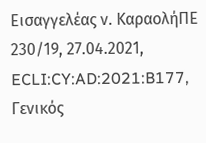Εισαγγελέας ν. ΚαραολήΠΕ 230/19, 27.04.2021, ECLI:CY:AD:2021:B177, Γενικός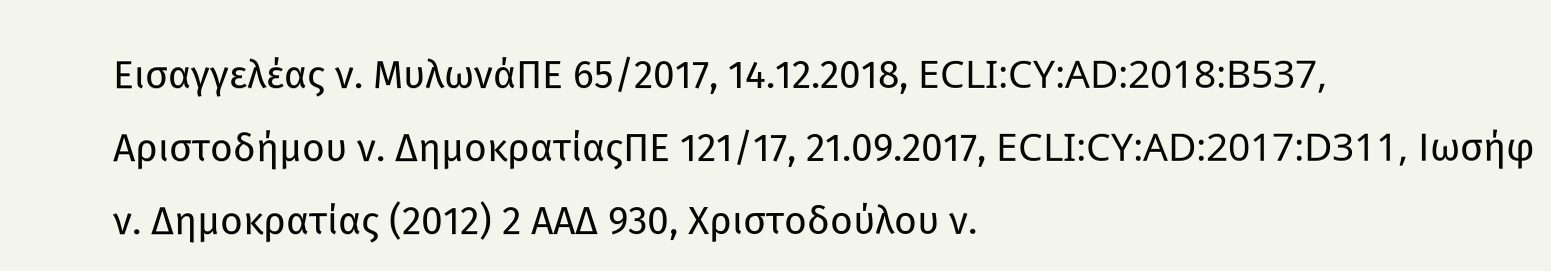Εισαγγελέας ν. ΜυλωνάΠΕ 65/2017, 14.12.2018, ECLI:CY:AD:2018:B537, Αριστοδήμου ν. ΔημοκρατίαςΠΕ 121/17, 21.09.2017, ECLI:CY:AD:2017:D311, Ιωσήφ ν. Δημοκρατίας (2012) 2 ΑΑΔ 930, Χριστοδούλου ν.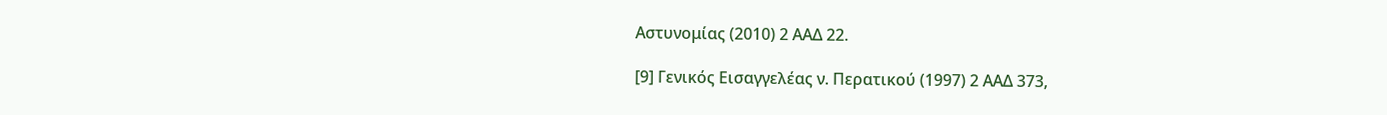Αστυνομίας (2010) 2 ΑΑΔ 22.

[9] Γενικός Εισαγγελέας ν. Περατικού (1997) 2 ΑΑΔ 373,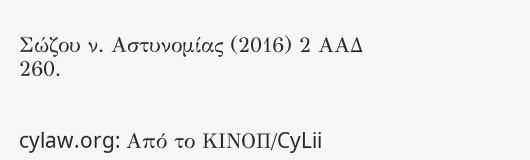Σώζου ν. Αστυνομίας (2016) 2 ΑΑΔ 260.


cylaw.org: Από το ΚΙΝOΠ/CyLii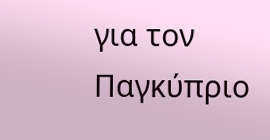για τον Παγκύπριο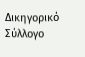Δικηγορικό Σύλλογο